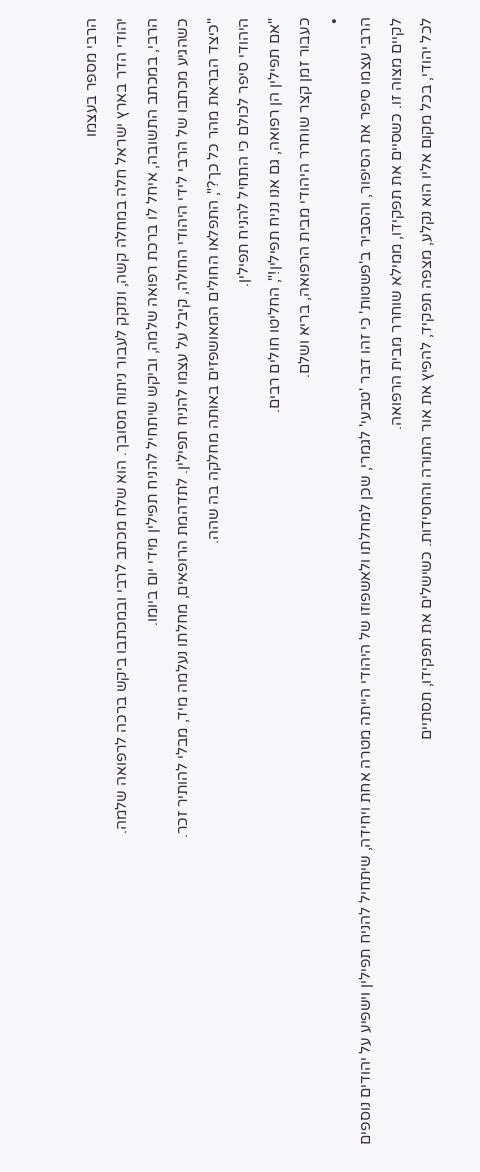הרבי מספר בעצמו
יהודי הדר בארץ ישראל חלה במחלה קשה, ונזקק לעבור ניתוח מסובך. הוא שלח מכתב לרבי ובמכתבו ביקש ברכה לרפואה שלמה.
הרבי, במכתב התשובה, איחל לו ברכת רפואה שלמה, וביקש שיתחיל להניח תפילין מידי יום ביומו.
כשהגיע מכתבו של הרבי לידי היהודי החולה, קיבל על עצמו להניח תפילין. לתדהמת הרופאים, מחלתו נעלמה מיד, מבלי להותיר זכר.
"כיצד הבראת מהר כל כך?", התפלאו החולים המאושפזים באותה מחלקה בה שהה.
היהודי סיפר לכולם כי התחיל להניח תפילין.
"אם תפילין הן רפואה, גם אנו נניח תפילין!", החליטו חולים רבים.
כעבור זמן קצר שוחרר היהודי מבית הרפואה, בריא ושלם.
•
הרבי עצמו סיפר את הסיפור, והסביר ב'פשטות' כי זהו דבר 'טבעי' לגמרי, שכן למחלתו ולאשפוזו של היהודי הייתה מטרה אחת ויחידה, שיתחיל להניח תפילין וישפיע על יהודים נוספים לקיים מצוה זו. כשסיים את תפקידו, ממילא שוחרר מבית הרפואה.
לכל יהודי, בכל מקום אליו הוא נקלע, מצפה תפקיד, להפיץ את אור התורה והחסידות. כשישלים את תפקידו, תסתיים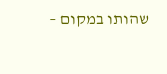שהותו במקום –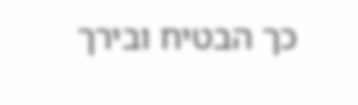כך הבטיח ובירך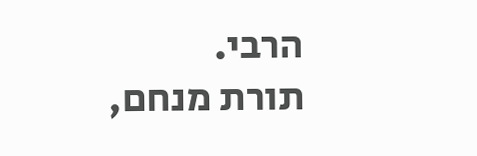הרבי.
תורת מנחם,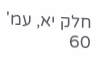חלק יא, עמ' 60